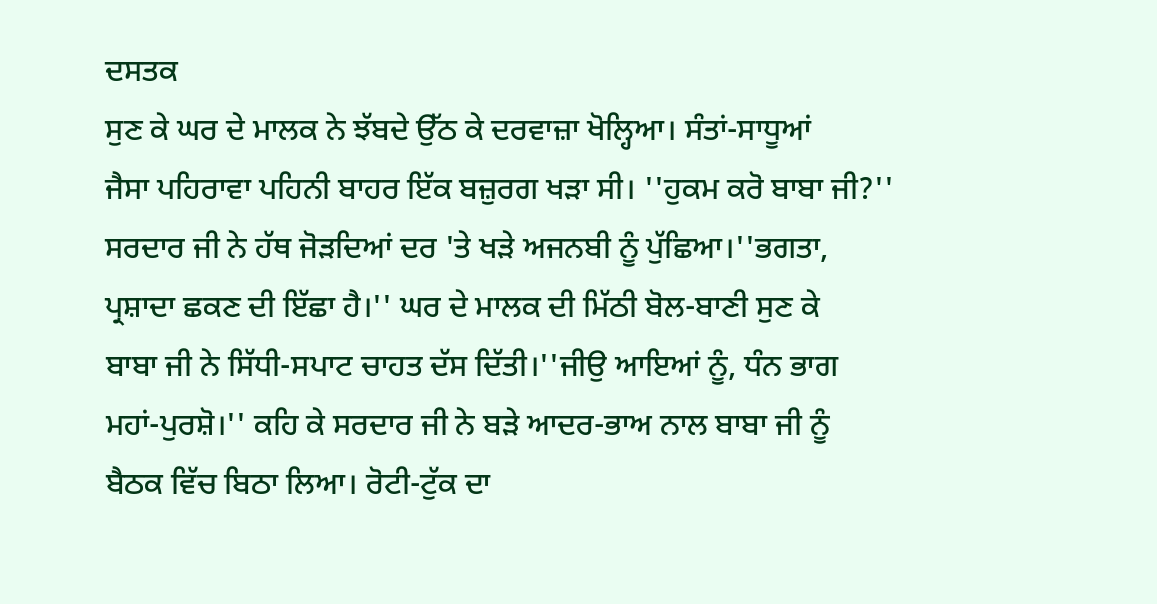ਦਸਤਕ
ਸੁਣ ਕੇ ਘਰ ਦੇ ਮਾਲਕ ਨੇ ਝੱਬਦੇ ਉੱਠ ਕੇ ਦਰਵਾਜ਼ਾ ਖੋਲ੍ਹਿਆ। ਸੰਤਾਂ-ਸਾਧੂਆਂ
ਜੈਸਾ ਪਹਿਰਾਵਾ ਪਹਿਨੀ ਬਾਹਰ ਇੱਕ ਬਜ਼ੁਰਗ ਖੜਾ ਸੀ। ''ਹੁਕਮ ਕਰੋ ਬਾਬਾ ਜੀ?''
ਸਰਦਾਰ ਜੀ ਨੇ ਹੱਥ ਜੋੜਦਿਆਂ ਦਰ 'ਤੇ ਖੜੇ ਅਜਨਬੀ ਨੂੰ ਪੁੱਛਿਆ।''ਭਗਤਾ,
ਪ੍ਰਸ਼ਾਦਾ ਛਕਣ ਦੀ ਇੱਛਾ ਹੈ।'' ਘਰ ਦੇ ਮਾਲਕ ਦੀ ਮਿੱਠੀ ਬੋਲ-ਬਾਣੀ ਸੁਣ ਕੇ
ਬਾਬਾ ਜੀ ਨੇ ਸਿੱਧੀ-ਸਪਾਟ ਚਾਹਤ ਦੱਸ ਦਿੱਤੀ।''ਜੀਉ ਆਇਆਂ ਨੂੰ, ਧੰਨ ਭਾਗ
ਮਹਾਂ-ਪੁਰਸ਼ੋ।'' ਕਹਿ ਕੇ ਸਰਦਾਰ ਜੀ ਨੇ ਬੜੇ ਆਦਰ-ਭਾਅ ਨਾਲ ਬਾਬਾ ਜੀ ਨੂੰ
ਬੈਠਕ ਵਿੱਚ ਬਿਠਾ ਲਿਆ। ਰੋਟੀ-ਟੁੱਕ ਦਾ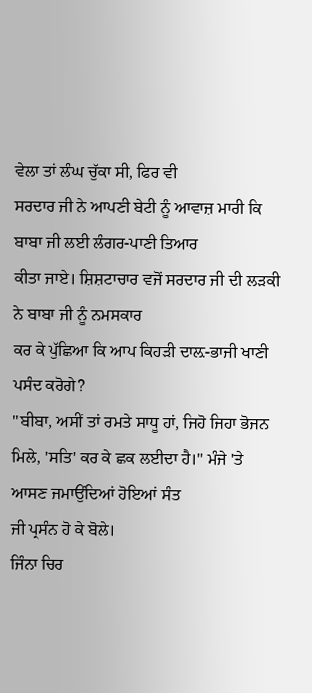ਵੇਲਾ ਤਾਂ ਲੰਘ ਚੁੱਕਾ ਸੀ, ਫਿਰ ਵੀ
ਸਰਦਾਰ ਜੀ ਨੇ ਆਪਣੀ ਬੇਟੀ ਨੂੰ ਆਵਾਜ਼ ਮਾਰੀ ਕਿ ਬਾਬਾ ਜੀ ਲਈ ਲੰਗਰ-ਪਾਣੀ ਤਿਆਰ
ਕੀਤਾ ਜਾਏ। ਸ਼ਿਸ਼ਟਾਚਾਰ ਵਜੋਂ ਸਰਦਾਰ ਜੀ ਦੀ ਲੜਕੀ ਨੇ ਬਾਬਾ ਜੀ ਨੂੰ ਨਮਸਕਾਰ
ਕਰ ਕੇ ਪੁੱਛਿਆ ਕਿ ਆਪ ਕਿਹੜੀ ਦਾਲ਼-ਭਾਜੀ ਖਾਣੀ ਪਸੰਦ ਕਰੋਗੇ?
''ਬੀਬਾ, ਅਸੀਂ ਤਾਂ ਰਮਤੇ ਸਾਧੂ ਹਾਂ, ਜਿਹੋ ਜਿਹਾ ਭੋਜਨ
ਮਿਲੇ, 'ਸਤਿ' ਕਰ ਕੇ ਛਕ ਲਈਦਾ ਹੈ।'' ਮੰਜੇ 'ਤੇ ਆਸਣ ਜਮਾਉਂਦਿਆਂ ਹੋਇਆਂ ਸੰਤ
ਜੀ ਪ੍ਰਸੰਨ ਹੋ ਕੇ ਬੋਲੇ।
ਜਿੰਨਾ ਚਿਰ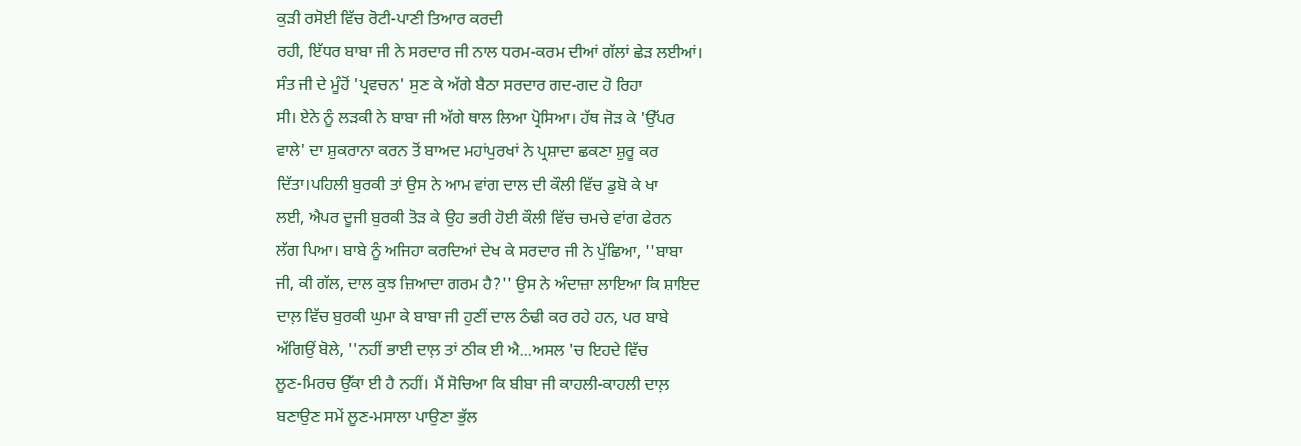ਕੁੜੀ ਰਸੋਈ ਵਿੱਚ ਰੋਟੀ-ਪਾਣੀ ਤਿਆਰ ਕਰਦੀ
ਰਹੀ, ਇੱਧਰ ਬਾਬਾ ਜੀ ਨੇ ਸਰਦਾਰ ਜੀ ਨਾਲ ਧਰਮ-ਕਰਮ ਦੀਆਂ ਗੱਲਾਂ ਛੇੜ ਲਈਆਂ।
ਸੰਤ ਜੀ ਦੇ ਮੂੰਹੋਂ 'ਪ੍ਰਵਚਨ' ਸੁਣ ਕੇ ਅੱਗੇ ਬੈਠਾ ਸਰਦਾਰ ਗਦ-ਗਦ ਹੋ ਰਿਹਾ
ਸੀ। ਏਨੇ ਨੂੰ ਲੜਕੀ ਨੇ ਬਾਬਾ ਜੀ ਅੱਗੇ ਥਾਲ ਲਿਆ ਪ੍ਰੋਸਿਆ। ਹੱਥ ਜੋੜ ਕੇ 'ਉੱਪਰ
ਵਾਲੇ' ਦਾ ਸ਼ੁਕਰਾਨਾ ਕਰਨ ਤੋਂ ਬਾਅਦ ਮਹਾਂਪੁਰਖਾਂ ਨੇ ਪ੍ਰਸ਼ਾਦਾ ਛਕਣਾ ਸ਼ੁਰੂ ਕਰ
ਦਿੱਤਾ।ਪਹਿਲੀ ਬੁਰਕੀ ਤਾਂ ਉਸ ਨੇ ਆਮ ਵਾਂਗ ਦਾਲ ਦੀ ਕੌਲੀ ਵਿੱਚ ਡੁਬੋ ਕੇ ਖਾ
ਲਈ, ਐਪਰ ਦੂਜੀ ਬੁਰਕੀ ਤੋੜ ਕੇ ਉਹ ਭਰੀ ਹੋਈ ਕੌਲੀ ਵਿੱਚ ਚਮਚੇ ਵਾਂਗ ਫੇਰਨ
ਲੱਗ ਪਿਆ। ਬਾਬੇ ਨੂੰ ਅਜਿਹਾ ਕਰਦਿਆਂ ਦੇਖ ਕੇ ਸਰਦਾਰ ਜੀ ਨੇ ਪੁੱਛਿਆ, ''ਬਾਬਾ
ਜੀ, ਕੀ ਗੱਲ, ਦਾਲ ਕੁਝ ਜ਼ਿਆਦਾ ਗਰਮ ਹੈ?'' ਉਸ ਨੇ ਅੰਦਾਜ਼ਾ ਲਾਇਆ ਕਿ ਸ਼ਾਇਦ
ਦਾਲ਼ ਵਿੱਚ ਬੁਰਕੀ ਘੁਮਾ ਕੇ ਬਾਬਾ ਜੀ ਹੁਣੀਂ ਦਾਲ ਠੰਢੀ ਕਰ ਰਹੇ ਹਨ, ਪਰ ਬਾਬੇ
ਅੱਗਿਉਂ ਬੋਲੇ, ''ਨਹੀਂ ਭਾਈ ਦਾਲ਼ ਤਾਂ ਠੀਕ ਈ ਐ...ਅਸਲ 'ਚ ਇਹਦੇ ਵਿੱਚ
ਲੂਣ-ਮਿਰਚ ਉੱਕਾ ਈ ਹੈ ਨਹੀਂ। ਮੈਂ ਸੋਚਿਆ ਕਿ ਬੀਬਾ ਜੀ ਕਾਹਲੀ-ਕਾਹਲੀ ਦਾਲ਼
ਬਣਾਉਣ ਸਮੇਂ ਲੂਣ-ਮਸਾਲਾ ਪਾਉਣਾ ਭੁੱਲ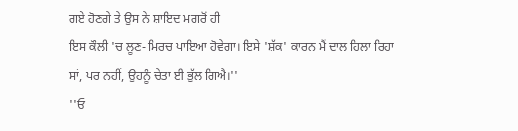ਗਏ ਹੋਣਗੇ ਤੇ ਉਸ ਨੇ ਸ਼ਾਇਦ ਮਗਰੋਂ ਹੀ
ਇਸ ਕੌਲੀ 'ਚ ਲੂਣ-ਮਿਰਚ ਪਾਇਆ ਹੋਵੇਗਾ। ਇਸੇ 'ਸ਼ੱਕ' ਕਾਰਨ ਮੈਂ ਦਾਲ ਹਿਲਾ ਰਿਹਾ
ਸਾਂ, ਪਰ ਨਹੀਂ, ਉਹਨੂੰ ਚੇਤਾ ਈ ਭੁੱਲ ਗਿਐ।''
''ਓ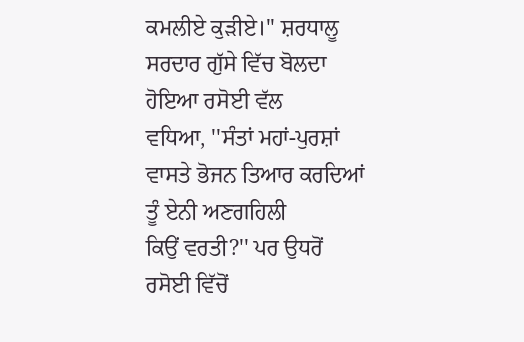ਕਮਲੀਏ ਕੁੜੀਏ।'' ਸ਼ਰਧਾਲੂ ਸਰਦਾਰ ਗੁੱਸੇ ਵਿੱਚ ਬੋਲਦਾ ਹੋਇਆ ਰਸੋਈ ਵੱਲ
ਵਧਿਆ, ''ਸੰਤਾਂ ਮਹਾਂ-ਪੁਰਸ਼ਾਂ ਵਾਸਤੇ ਭੋਜਨ ਤਿਆਰ ਕਰਦਿਆਂ ਤੂੰ ਏਨੀ ਅਣਗਹਿਲੀ
ਕਿਉਂ ਵਰਤੀ?'' ਪਰ ਉਧਰੋਂ ਰਸੋਈ ਵਿੱਚੋਂ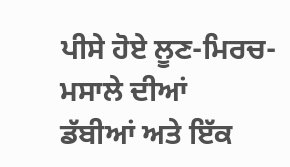ਪੀਸੇ ਹੋਏ ਲੂਣ-ਮਿਰਚ-ਮਸਾਲੇ ਦੀਆਂ
ਡੱਬੀਆਂ ਅਤੇ ਇੱਕ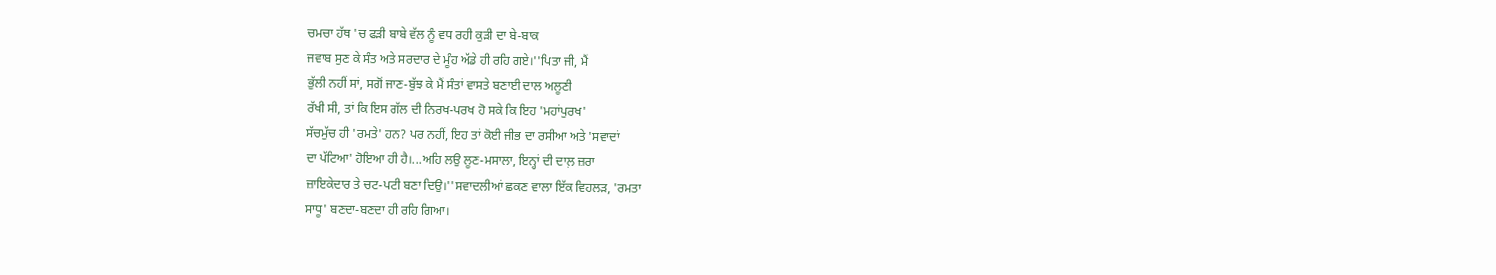ਚਮਚਾ ਹੱਥ 'ਚ ਫੜੀ ਬਾਬੇ ਵੱਲ ਨੂੰ ਵਧ ਰਹੀ ਕੁੜੀ ਦਾ ਬੇ-ਬਾਕ
ਜਵਾਬ ਸੁਣ ਕੇ ਸੰਤ ਅਤੇ ਸਰਦਾਰ ਦੇ ਮੂੰਹ ਅੱਡੇ ਹੀ ਰਹਿ ਗਏ।''ਪਿਤਾ ਜੀ, ਮੈਂ
ਭੁੱਲੀ ਨਹੀਂ ਸਾਂ, ਸਗੋਂ ਜਾਣ-ਬੁੱਝ ਕੇ ਮੈਂ ਸੰਤਾਂ ਵਾਸਤੇ ਬਣਾਈ ਦਾਲ ਅਲੂਣੀ
ਰੱਖੀ ਸੀ, ਤਾਂ ਕਿ ਇਸ ਗੱਲ ਦੀ ਨਿਰਖ-ਪਰਖ ਹੋ ਸਕੇ ਕਿ ਇਹ 'ਮਹਾਂਪੁਰਖ'
ਸੱਚਮੁੱਚ ਹੀ 'ਰਮਤੇ' ਹਨ? ਪਰ ਨਹੀਂ, ਇਹ ਤਾਂ ਕੋਈ ਜੀਭ ਦਾ ਰਸੀਆ ਅਤੇ 'ਸਵਾਦਾਂ
ਦਾ ਪੱਟਿਆ' ਹੋਇਆ ਹੀ ਹੈ।...ਅਹਿ ਲਉ ਲੂਣ-ਮਸਾਲਾ, ਇਨ੍ਹਾਂ ਦੀ ਦਾਲ਼ ਜ਼ਰਾ
ਜ਼ਾਇਕੇਦਾਰ ਤੇ ਚਟ-ਪਟੀ ਬਣਾ ਦਿਉ।''ਸਵਾਦਲੀਆਂ ਛਕਣ ਵਾਲਾ ਇੱਕ ਵਿਹਲੜ, 'ਰਮਤਾ
ਸਾਧੂ' ਬਣਦਾ-ਬਣਦਾ ਹੀ ਰਹਿ ਗਿਆ।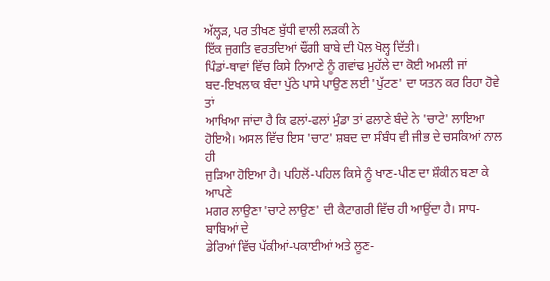ਅੱਲ੍ਹੜ, ਪਰ ਤੀਖਣ ਬੁੱਧੀ ਵਾਲੀ ਲੜਕੀ ਨੇ
ਇੱਕ ਜੁਗਤਿ ਵਰਤਦਿਆਂ ਢੌਂਗੀ ਬਾਬੇ ਦੀ ਪੋਲ ਖੋਲ੍ਹ ਦਿੱਤੀ।
ਪਿੰਡਾਂ-ਥਾਵਾਂ ਵਿੱਚ ਕਿਸੇ ਨਿਆਣੇ ਨੂੰ ਗਵਾਂਢ ਮੁਹੱਲੇ ਦਾ ਕੋਈ ਅਮਲੀ ਜਾਂ
ਬਦ-ਇਖਲਾਕ ਬੰਦਾ ਪੁੱਠੇ ਪਾਸੇ ਪਾਉਣ ਲਈ 'ਪੁੱਟਣ' ਦਾ ਯਤਨ ਕਰ ਰਿਹਾ ਹੋਵੇ ਤਾਂ
ਆਖਿਆ ਜਾਂਦਾ ਹੈ ਕਿ ਫਲਾਂ-ਫਲਾਂ ਮੁੰਡਾ ਤਾਂ ਫਲਾਣੇ ਬੰਦੇ ਨੇ 'ਚਾਟੇ' ਲਾਇਆ
ਹੋਇਐ। ਅਸਲ ਵਿੱਚ ਇਸ 'ਚਾਟ' ਸ਼ਬਦ ਦਾ ਸੰਬੰਧ ਵੀ ਜੀਭ ਦੇ ਚਸਕਿਆਂ ਨਾਲ ਹੀ
ਜੁੜਿਆ ਹੋਇਆ ਹੈ। ਪਹਿਲੋਂ-ਪਹਿਲ ਕਿਸੇ ਨੂੰ ਖਾਣ-ਪੀਣ ਦਾ ਸ਼ੌਕੀਨ ਬਣਾ ਕੇ ਆਪਣੇ
ਮਗਰ ਲਾਉਣਾ 'ਚਾਟੇ ਲਾਉਣ' ਦੀ ਕੈਟਾਗਰੀ ਵਿੱਚ ਹੀ ਆਉਂਦਾ ਹੈ। ਸਾਧ-ਬਾਬਿਆਂ ਦੇ
ਡੇਰਿਆਂ ਵਿੱਚ ਪੱਕੀਆਂ-ਪਕਾਈਆਂ ਅਤੇ ਲੂਣ-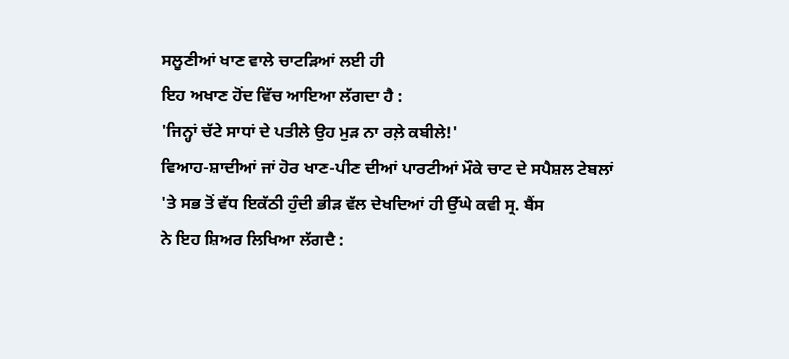ਸਲੂਣੀਆਂ ਖਾਣ ਵਾਲੇ ਚਾਟੜਿਆਂ ਲਈ ਹੀ
ਇਹ ਅਖਾਣ ਹੋਂਦ ਵਿੱਚ ਆਇਆ ਲੱਗਦਾ ਹੈ :
'ਜਿਨ੍ਹਾਂ ਚੱਟੇ ਸਾਧਾਂ ਦੇ ਪਤੀਲੇ ਉਹ ਮੁੜ ਨਾ ਰਲ਼ੇ ਕਬੀਲੇ!'
ਵਿਆਹ-ਸ਼ਾਦੀਆਂ ਜਾਂ ਹੋਰ ਖਾਣ-ਪੀਣ ਦੀਆਂ ਪਾਰਟੀਆਂ ਮੌਕੇ ਚਾਟ ਦੇ ਸਪੈਸ਼ਲ ਟੇਬਲਾਂ
'ਤੇ ਸਭ ਤੋਂ ਵੱਧ ਇਕੱਠੀ ਹੁੰਦੀ ਭੀੜ ਵੱਲ ਦੇਖਦਿਆਂ ਹੀ ਉੱਘੇ ਕਵੀ ਸ੍ਰ. ਬੈਂਸ
ਨੇ ਇਹ ਸ਼ਿਅਰ ਲਿਖਿਆ ਲੱਗਦੈ :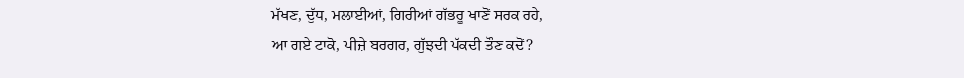ਮੱਖਣ, ਦੁੱਧ, ਮਲਾਈਆਂ, ਗਿਰੀਆਂ ਗੱਭਰੂ ਖਾਣੋਂ ਸਰਕ ਰਹੇ,
ਆ ਗਏ ਟਾਕੋ, ਪੀਜ਼ੇ ਬਰਗਰ, ਗੁੱਝਦੀ ਪੱਕਦੀ ਤੌਣ ਕਦੋਂ?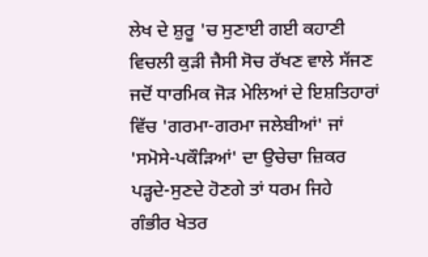ਲੇਖ ਦੇ ਸ਼ੁਰੂ 'ਚ ਸੁਣਾਈ ਗਈ ਕਹਾਣੀ ਵਿਚਲੀ ਕੁੜੀ ਜੈਸੀ ਸੋਚ ਰੱਖਣ ਵਾਲੇ ਸੱਜਣ
ਜਦੋਂ ਧਾਰਮਿਕ ਜੋੜ ਮੇਲਿਆਂ ਦੇ ਇਸ਼ਤਿਹਾਰਾਂ ਵਿੱਚ 'ਗਰਮਾ-ਗਰਮਾ ਜਲੇਬੀਆਂ' ਜਾਂ
'ਸਮੋਸੇ-ਪਕੌੜਿਆਂ' ਦਾ ਉਚੇਚਾ ਜ਼ਿਕਰ ਪੜ੍ਹਦੇ-ਸੁਣਦੇ ਹੋਣਗੇ ਤਾਂ ਧਰਮ ਜਿਹੇ
ਗੰਭੀਰ ਖੇਤਰ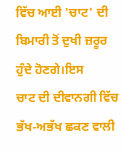ਵਿੱਚ ਆਈ 'ਚਾਟ' ਦੀ ਬਿਮਾਰੀ ਤੋਂ ਦੁਖੀ ਜ਼ਰੂਰ ਹੁੰਦੇ ਹੋਣਗੇ।ਇਸ
ਚਾਟ ਦੀ ਦੀਵਾਨਗੀ ਵਿੱਚ ਭੱਖ-ਅਭੱਖ ਛਕਣ ਵਾਲੀ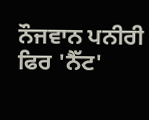ਨੌਜਵਾਨ ਪਨੀਰੀ ਫਿਰ 'ਨੈੱਟ'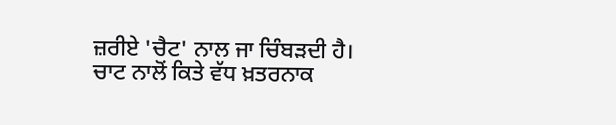ਜ਼ਰੀਏ 'ਚੈਟ' ਨਾਲ ਜਾ ਚਿੰਬੜਦੀ ਹੈ। ਚਾਟ ਨਾਲੋਂ ਕਿਤੇ ਵੱਧ ਖ਼ਤਰਨਾਕ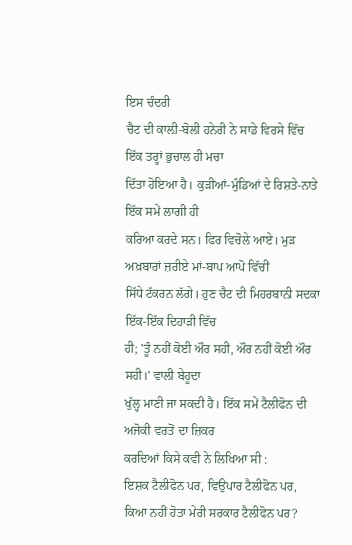ਇਸ ਚੰਦਰੀ
ਚੈਟ ਦੀ ਕਾਲ਼ੀ-ਬੋਲੀ ਹਨੇਰੀ ਨੇ ਸਾਡੇ ਵਿਰਸੇ ਵਿੱਚ ਇੱਕ ਤਰ੍ਹਾਂ ਭੁਚਾਲ ਹੀ ਮਚਾ
ਦਿੱਤਾ ਹੋਇਆ ਹੈ। ਕੁੜੀਆਂ-ਮੁੰਡਿਆਂ ਦੇ ਰਿਸ਼ਤੇ-ਨਾਤੇ ਇੱਕ ਸਮੇਂ ਲਾਗੀ ਹੀ
ਕਰਿਆ ਕਰਦੇ ਸਨ। ਫਿਰ ਵਿਚੋਲੇ ਆਏ। ਮੁੜ ਅਖ਼ਬਾਰਾਂ ਜ਼ਰੀਏ ਮਾਂ-ਬਾਪ ਆਪੋ ਵਿੱਚੀਂ
ਸਿੱਧੇ ਟੱਕਰਨ ਲੱਗੇ। ਹੁਣ ਚੈਟ ਦੀ ਮਿਹਰਬਾਨੀ ਸਦਕਾ ਇੱਕ-ਇੱਕ ਦਿਹਾੜੀ ਵਿੱਚ
ਹੀ; 'ਤੂੰ ਨਹੀਂ ਕੋਈ ਔਰ ਸਹੀ, ਔਰ ਨਹੀਂ ਕੋਈ ਔਰ ਸਹੀ।' ਵਾਲੀ ਬੇਹੂਦਾ
ਖੁੱਲ੍ਹ ਮਾਣੀ ਜਾ ਸਕਦੀ ਹੈ। ਇੱਕ ਸਮੇਂ ਟੈਲੀਫੋਨ ਦੀ ਅਜੋਕੀ ਵਰਤੋਂ ਦਾ ਜ਼ਿਕਰ
ਕਰਦਿਆਂ ਕਿਸੇ ਕਵੀ ਨੇ ਲਿਖਿਆ ਸੀ :
ਇਸ਼ਕ ਟੈਲੀਫੋਨ ਪਰ, ਵਿਉਪਾਰ ਟੈਲੀਫੋਨ ਪਰ,
ਕਿਆ ਨਹੀਂ ਹੋਤਾ ਮੇਰੀ ਸਰਕਾਰ ਟੈਲੀਫੋਨ ਪਰ?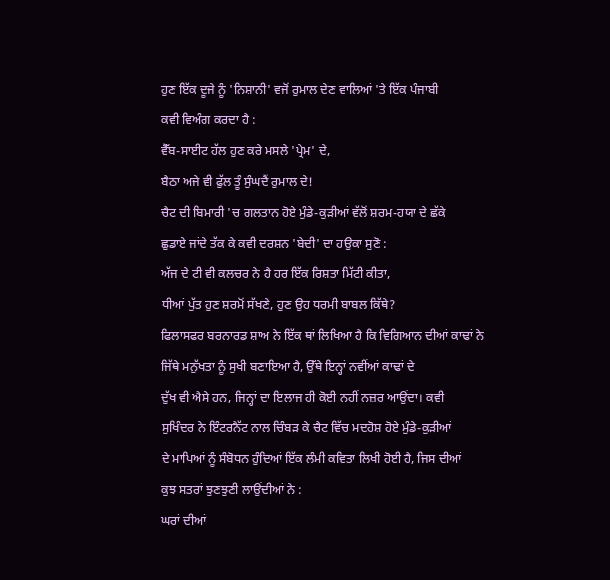ਹੁਣ ਇੱਕ ਦੂਜੇ ਨੂੰ 'ਨਿਸ਼ਾਨੀ' ਵਜੋਂ ਰੁਮਾਲ ਦੇਣ ਵਾਲਿਆਂ 'ਤੇ ਇੱਕ ਪੰਜਾਬੀ
ਕਵੀ ਵਿਅੰਗ ਕਰਦਾ ਹੈ :
ਵੈੱਬ-ਸਾਈਟ ਹੱਲ ਹੁਣ ਕਰੇ ਮਸਲੇ 'ਪ੍ਰੇਮ' ਦੇ,
ਬੈਠਾ ਅਜੇ ਵੀ ਫੁੱਲ ਤੂੰ ਸੁੰਘਦੈਂ ਰੁਮਾਲ ਦੇ!
ਚੈਟ ਦੀ ਬਿਮਾਰੀ 'ਚ ਗਲਤਾਨ ਹੋਏ ਮੁੰਡੇ-ਕੁੜੀਆਂ ਵੱਲੋਂ ਸ਼ਰਮ-ਹਯਾ ਦੇ ਛੱਕੇ
ਛੁਡਾਏ ਜਾਂਦੇ ਤੱਕ ਕੇ ਕਵੀ ਦਰਸ਼ਨ 'ਬੇਦੀ' ਦਾ ਹਉਕਾ ਸੁਣੋ :
ਅੱਜ ਦੇ ਟੀ ਵੀ ਕਲਚਰ ਨੇ ਹੈ ਹਰ ਇੱਕ ਰਿਸ਼ਤਾ ਮਿੱਟੀ ਕੀਤਾ,
ਧੀਆਂ ਪੁੱਤ ਹੁਣ ਸ਼ਰਮੋਂ ਸੱਖਣੇ, ਹੁਣ ਉਹ ਧਰਮੀ ਬਾਬਲ ਕਿੱਥੇ?
ਫਿਲਾਸਫਰ ਬਰਨਾਰਡ ਸ਼ਾਅ ਨੇ ਇੱਕ ਥਾਂ ਲਿਖਿਆ ਹੈ ਕਿ ਵਿਗਿਆਨ ਦੀਆਂ ਕਾਢਾਂ ਨੇ
ਜਿੱਥੇ ਮਨੁੱਖਤਾ ਨੂੰ ਸੁਖੀ ਬਣਾਇਆ ਹੈ, ਉੱਥੇ ਇਨ੍ਹਾਂ ਨਵੀਂਆਂ ਕਾਢਾਂ ਦੇ
ਦੁੱਖ ਵੀ ਐਸੇ ਹਨ, ਜਿਨ੍ਹਾਂ ਦਾ ਇਲਾਜ ਹੀ ਕੋਈ ਨਹੀਂ ਨਜ਼ਰ ਆਉਂਦਾ। ਕਵੀ
ਸੁਖਿੰਦਰ ਨੇ ਇੰਟਰਨੈੱਟ ਨਾਲ ਚਿੰਬੜ ਕੇ ਚੈਟ ਵਿੱਚ ਮਦਹੋਸ਼ ਹੋਏ ਮੁੰਡੇ-ਕੁੜੀਆਂ
ਦੇ ਮਾਪਿਆਂ ਨੂੰ ਸੰਬੋਧਨ ਹੁੰਦਿਆਂ ਇੱਕ ਲੰਮੀ ਕਵਿਤਾ ਲਿਖੀ ਹੋਈ ਹੈ, ਜਿਸ ਦੀਆਂ
ਕੁਝ ਸਤਰਾਂ ਝੁਣਝੁਣੀ ਲਾਉਂਦੀਆਂ ਨੇ :
ਘਰਾਂ ਦੀਆਂ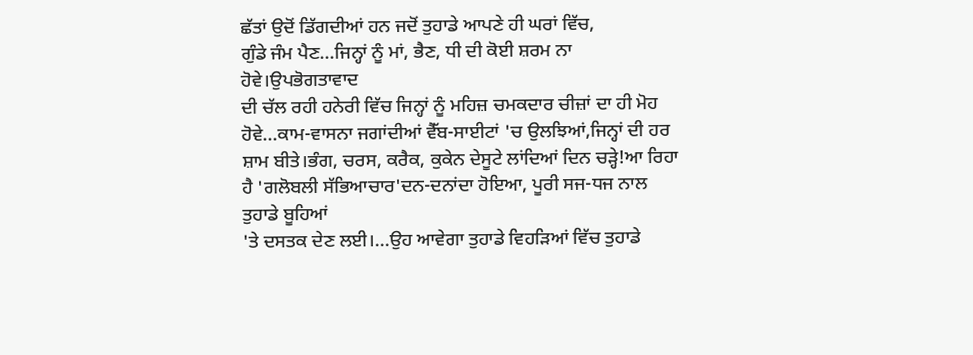ਛੱਤਾਂ ਉਦੋਂ ਡਿੱਗਦੀਆਂ ਹਨ ਜਦੋਂ ਤੁਹਾਡੇ ਆਪਣੇ ਹੀ ਘਰਾਂ ਵਿੱਚ,
ਗੁੰਡੇ ਜੰਮ ਪੈਣ...ਜਿਨ੍ਹਾਂ ਨੂੰ ਮਾਂ, ਭੈਣ, ਧੀ ਦੀ ਕੋਈ ਸ਼ਰਮ ਨਾ ਹੋਵੇ।ਉਪਭੋਗਤਾਵਾਦ
ਦੀ ਚੱਲ ਰਹੀ ਹਨੇਰੀ ਵਿੱਚ ਜਿਨ੍ਹਾਂ ਨੂੰ ਮਹਿਜ਼ ਚਮਕਦਾਰ ਚੀਜ਼ਾਂ ਦਾ ਹੀ ਮੋਹ
ਹੋਵੇ...ਕਾਮ-ਵਾਸਨਾ ਜਗਾਂਦੀਆਂ ਵੈੱਬ-ਸਾਈਟਾਂ 'ਚ ਉਲਝਿਆਂ,ਜਿਨ੍ਹਾਂ ਦੀ ਹਰ
ਸ਼ਾਮ ਬੀਤੇ।ਭੰਗ, ਚਰਸ, ਕਰੈਕ, ਕੁਕੇਨ ਦੇਸੂਟੇ ਲਾਂਦਿਆਂ ਦਿਨ ਚੜ੍ਹੇ!ਆ ਰਿਹਾ
ਹੈ 'ਗਲੋਬਲੀ ਸੱਭਿਆਚਾਰ'ਦਨ-ਦਨਾਂਦਾ ਹੋਇਆ, ਪੂਰੀ ਸਜ-ਧਜ ਨਾਲ ਤੁਹਾਡੇ ਬੂਹਿਆਂ
'ਤੇ ਦਸਤਕ ਦੇਣ ਲਈ।...ਉਹ ਆਵੇਗਾ ਤੁਹਾਡੇ ਵਿਹੜਿਆਂ ਵਿੱਚ ਤੁਹਾਡੇ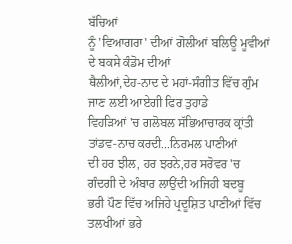ਬੱਚਿਆਂ
ਨੂੰ 'ਵਿਆਗਰਾ' ਦੀਆਂ ਗੋਲੀਆਂ ਬਲਿਊ ਮੂਵੀਆਂ ਦੇ ਬਕਸੇ ਕੰਡੋਮ ਦੀਆਂ
ਥੈਲੀਆਂ,ਦੇਹ-ਨਾਦ ਦੇ ਮਹਾਂ-ਸੰਗੀਤ ਵਿੱਚ ਗੁੰਮ ਜਾਣ ਲਈ ਆਏਗੀ ਫਿਰ ਤੁਹਾਡੇ
ਵਿਹੜਿਆਂ 'ਚ ਗਲੋਬਲ ਸੱਭਿਆਚਾਰਕ ਕ੍ਰਾਂਤੀ ਤਾਂਡਵ-ਨਾਚ ਕਰਦੀ...ਨਿਰਮਲ ਪਾਣੀਆਂ
ਦੀ ਹਰ ਝੀਲ, ਹਰ ਝਰਨੇ,ਹਰ ਸਰੋਵਰ 'ਚ ਗੰਦਗੀ ਦੇ ਅੰਬਾਰ ਲਾਉਂਦੀ ਅਜਿਹੀ ਬਦਬੂ
ਭਰੀ ਪੌਣ ਵਿੱਚ ਅਜਿਹੇ ਪ੍ਰਦੂਸ਼ਿਤ ਪਾਣੀਆਂ ਵਿੱਚ ਤਲਖੀਆਂ ਭਰੇ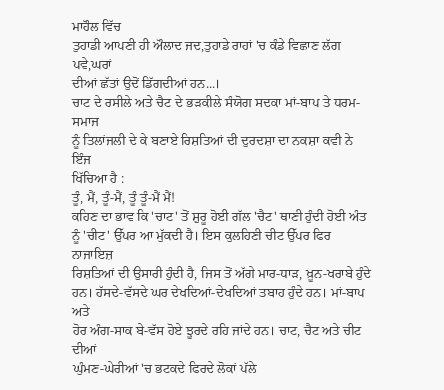ਮਾਹੌਲ ਵਿੱਚ
ਤੁਹਾਡੀ ਆਪਣੀ ਹੀ ਔਲਾਦ ਜਦ,ਤੁਹਾਡੇ ਰਾਹਾਂ 'ਚ ਕੰਡੇ ਵਿਛਾਣ ਲੱਗ ਪਵੇ,ਘਰਾਂ
ਦੀਆਂ ਛੱਤਾਂ ਉਦੋਂ ਡਿੱਗਦੀਆਂ ਹਨ...।
ਚਾਟ ਦੇ ਰਸੀਲੇ ਅਤੇ ਚੈਟ ਦੇ ਭੜਕੀਲੇ ਸੰਯੋਗ ਸਦਕਾ ਮਾਂ-ਬਾਪ ਤੇ ਧਰਮ-ਸਮਾਜ
ਨੂੰ ਤਿਲਾਂਜਲੀ ਦੇ ਕੇ ਬਣਾਏ ਰਿਸ਼ਤਿਆਂ ਦੀ ਦੁਰਦਸ਼ਾ ਦਾ ਨਕਸ਼ਾ ਕਵੀ ਨੇ ਇੰਜ
ਖਿੱਚਿਆ ਹੈ :
ਤੂੰ, ਮੈਂ, ਤੂੰ-ਮੈਂ, ਤੂੰ ਤੂੰ-ਮੈਂ ਮੈਂ!
ਕਹਿਣ ਦਾ ਭਾਵ ਕਿ 'ਚਾਟ' ਤੋਂ ਸ਼ੁਰੂ ਹੋਈ ਗੱਲ 'ਚੈਟ' ਥਾਣੀ ਹੁੰਦੀ ਹੋਈ ਅੰਤ
ਨੂੰ 'ਚੀਟ' ਉੱਪਰ ਆ ਮੁੱਕਦੀ ਹੈ। ਇਸ ਕੁਲਹਿਣੀ ਚੀਟ ਉੱਪਰ ਫਿਰ ਨਾਜਾਇਜ਼
ਰਿਸ਼ਤਿਆਂ ਦੀ ਉਸਾਰੀ ਹੁੰਦੀ ਹੈ, ਜਿਸ ਤੋਂ ਅੱਗੇ ਮਾਰ-ਧਾੜ, ਖ਼ੂਨ-ਖਰਾਬੇ ਹੁੰਦੇ
ਹਨ। ਹੱਸਦੇ-ਵੱਸਦੇ ਘਰ ਦੇਖਦਿਆਂ-ਦੇਖਦਿਆਂ ਤਬਾਹ ਹੁੰਦੇ ਹਨ। ਮਾਂ-ਬਾਪ ਅਤੇ
ਹੋਰ ਅੰਗ-ਸਾਕ ਬੇ-ਵੱਸ ਹੋਏ ਝੂਰਦੇ ਰਹਿ ਜਾਂਦੇ ਹਨ। ਚਾਟ, ਚੈਟ ਅਤੇ ਚੀਟ ਦੀਆਂ
ਘੁੰਮਣ-ਘੇਰੀਆਂ 'ਚ ਭਟਕਦੇ ਫਿਰਦੇ ਲੋਕਾਂ ਪੱਲੇ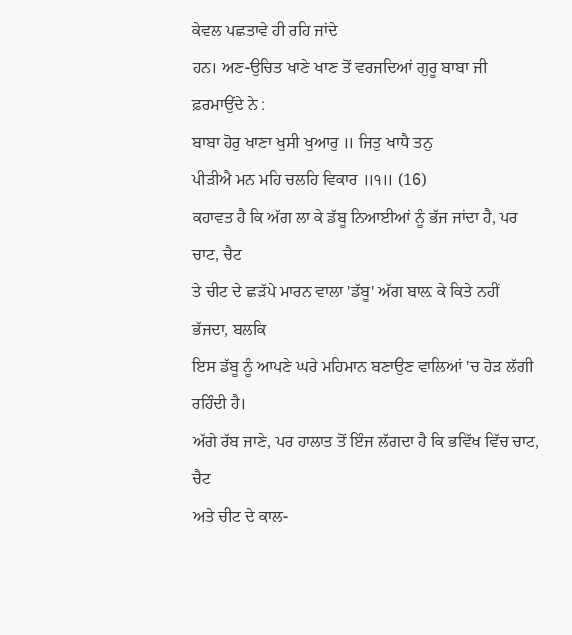ਕੇਵਲ ਪਛਤਾਵੇ ਹੀ ਰਹਿ ਜਾਂਦੇ
ਹਨ। ਅਣ-ਉਚਿਤ ਖਾਣੇ ਖਾਣ ਤੋਂ ਵਰਜਦਿਆਂ ਗੁਰੂ ਬਾਬਾ ਜੀ ਫ਼ਰਮਾਉਂਦੇ ਨੇ :
ਬਾਬਾ ਹੋਰੁ ਖਾਣਾ ਖੁਸੀ ਖੁਆਰੁ ॥ ਜਿਤੁ ਖਾਧੈ ਤਨੁ
ਪੀੜੀਐ ਮਨ ਮਹਿ ਚਲਹਿ ਵਿਕਾਰ ॥੧॥ (16)
ਕਹਾਵਤ ਹੈ ਕਿ ਅੱਗ ਲਾ ਕੇ ਡੱਬੂ ਨਿਆਈਆਂ ਨੂੰ ਭੱਜ ਜਾਂਦਾ ਹੈ, ਪਰ ਚਾਟ, ਚੈਟ
ਤੇ ਚੀਟ ਦੇ ਛੜੱਪੇ ਮਾਰਨ ਵਾਲਾ 'ਡੱਬੂ' ਅੱਗ ਬਾਲ਼ ਕੇ ਕਿਤੇ ਨਹੀਂ ਭੱਜਦਾ, ਬਲਕਿ
ਇਸ ਡੱਬੂ ਨੂੰ ਆਪਣੇ ਘਰੇ ਮਹਿਮਾਨ ਬਣਾਉਣ ਵਾਲਿਆਂ 'ਚ ਹੋੜ ਲੱਗੀ ਰਹਿੰਦੀ ਹੈ।
ਅੱਗੇ ਰੱਬ ਜਾਣੇ, ਪਰ ਹਾਲਾਤ ਤੋਂ ਇੰਜ ਲੱਗਦਾ ਹੈ ਕਿ ਭਵਿੱਖ ਵਿੱਚ ਚਾਟ, ਚੈਟ
ਅਤੇ ਚੀਟ ਦੇ ਕਾਲ-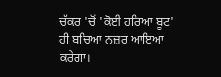ਚੱਕਰ 'ਚੋਂ 'ਕੋਈ ਹਰਿਆ ਬੂਟ' ਹੀ ਬਚਿਆ ਨਜ਼ਰ ਆਇਆ ਕਰੇਗਾ।